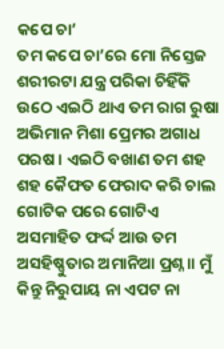କପେ ଚା’
ତମ କପେ ଚା’ରେ ମୋ ନିସ୍ତେଜ ଶରୀରଟା ଯନ୍ତ୍ର ପରିକା ଚିହିଁକି ଉଠେ ଏଇଠି ଥାଏ ତମ ରାଗ ରୁଷା ଅଭିମାନ ମିଶା ପ୍ରେମର ଅଗାଧ ପରଷ । ଏଇଠି ବଖାଣ ତମ ଶହ ଶହ କୈଫତ ଫେରାଦ କରି ଚାଲ ଗୋଟିକ ପରେ ଗୋଟିଏ ଅସମାହିତ ଫର୍ଦ୍ଦ ଆଉ ତମ ଅସହିଷ୍ଣୁତାର ଅମାନିଆ ପ୍ରଶ୍ନ ॥ ମୁଁ କିନ୍ତୁ ନିରୁପାୟ ନା ଏପଟ ନା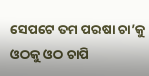ସେପଟେ ତମ ପରଷା ଚା’କୁ ଓଠକୁ ଓଠ ଚାପି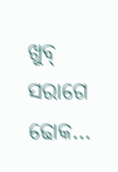ଖୁବ୍ ସରାଗେ ଢୋକ…